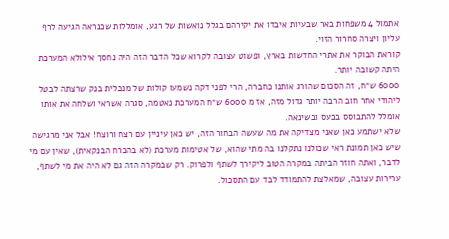אתמול 4 משפחות באר שבעיות איבדו את יקירהם בגלל נואשות של רגע, אומללות שכנראה הגיעה לרף עליון ויצרה סחרור הזוי.
קוראת הבוקר את אתרי החדשות בארץ, ופשוט עצובה לקרוא שכל הדבר הזה היה נחסך אילולא המערכת היתה קשובה יותר.
6000 ש״ח, זה הסכום שהורג אותנו כחברה, הרי לפני דקה נשמעו קולות של מנכלית בנק שרצתה לבטל ליהודי אחר חוב הרבה יותר גדול מזה, אז מ 6000 ש״ח המערכת נאטמה, סגרה אשראי ושלחה את אותו אומלל להתבוסס בכעס ובשינאה.
שלא ישתמע כאן שאני מצדיקה את מה שעשה הבחור הזה, יש כאן עיניין עם רצח ורוצח! אבל אני מרגישה שיש כאן תמונת ראי שכולנו נתקלנו בה מתי שהוא, של אטימות מערכת (לא בהכרח הבנקאית), שאין עם מי לדבר, ואתה חוזר הביתה במקרה הטוב ליקירך לשתף ולפרוק. רק שבמקרה הזה גם לא היה את מי לשתף, ערירות עצובה, שמאלצת להתמודד לבד עם התסכול.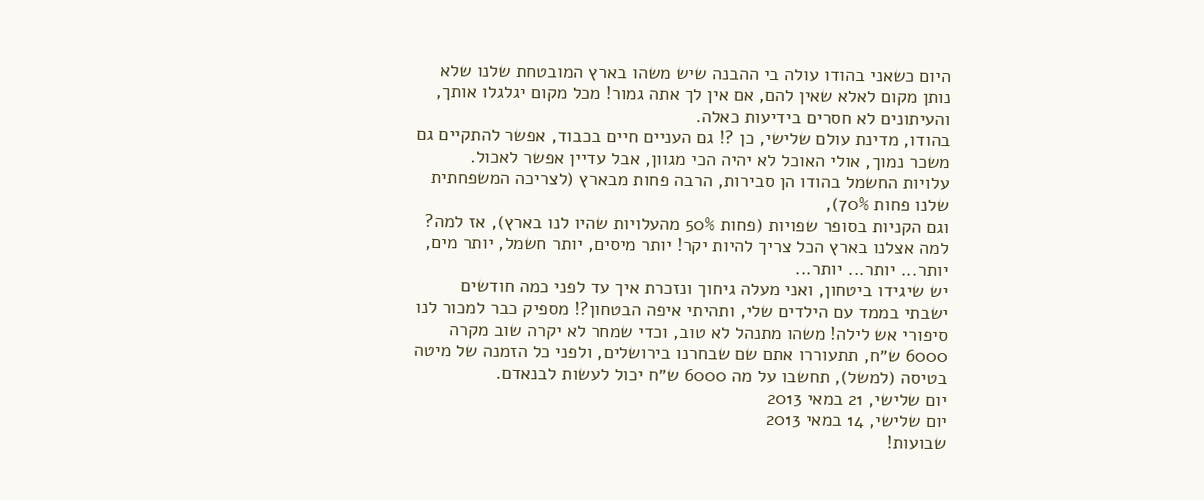היום כשאני בהודו עולה בי ההבנה שיש משהו בארץ המובטחת שלנו שלא נותן מקום לאלא שאין להם, אם אין לך אתה גמור! מכל מקום יגלגלו אותך, והעיתונים לא חסרים בידיעות כאלה.
בהודו, מדינת עולם שלישי, כן ?! גם העניים חיים בכבוד, אפשר להתקיים גם משכר נמוך, אולי האוכל לא יהיה הכי מגוון, אבל עדיין אפשר לאכול.
עלויות החשמל בהודו הן סבירות, הרבה פחות מבארץ (לצריכה המשפחתית שלנו פחות 70%),
וגם הקניות בסופר שפויות (פחות 50% מהעלויות שהיו לנו בארץ), אז למה? למה אצלנו בארץ הכל צריך להיות יקר! יותר מיסים, יותר חשמל, יותר מים, יותר... יותר... יותר...
יש שיגידו ביטחון, ואני מעלה גיחוך ונזכרת איך עד לפני כמה חודשים ישבתי בממד עם הילדים שלי, ותהיתי איפה הבטחון?! מספיק כבר למכור לנו סיפורי אש לילה! משהו מתנהל לא טוב, וכדי שמחר לא יקרה שוב מקרה 6000 ש״ח, תתעוררו אתם שם שבחרנו בירושלים, ולפני כל הזמנה של מיטה בטיסה (למשל), תחשבו על מה 6000 ש״ח יכול לעשות לבנאדם.
יום שלישי, 21 במאי 2013
יום שלישי, 14 במאי 2013
שבועות!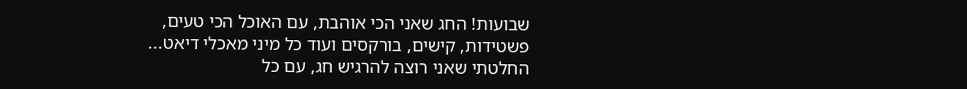שבועות! החג שאני הכי אוהבת, עם האוכל הכי טעים, פשטידות, קישים, בורקסים ועוד כל מיני מאכלי דיאט...
החלטתי שאני רוצה להרגיש חג, עם כל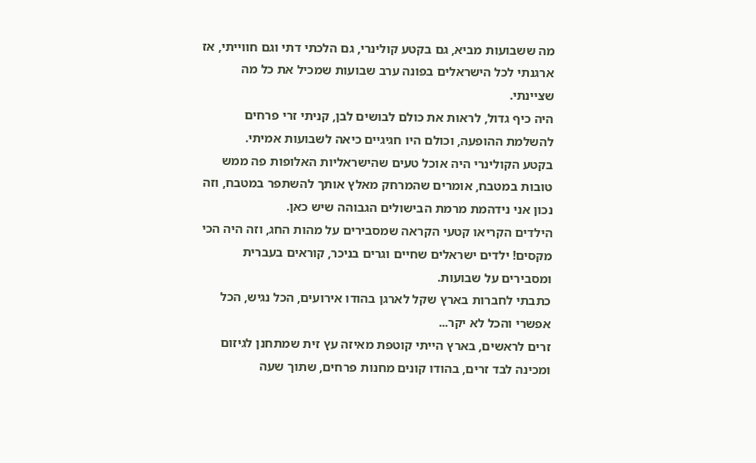מה ששבועות מביא, גם בקטע קולינרי, גם הלכתי דתי וגם חווייתי, אז ארגנתי לכל הישראלים בפונה ערב שבועות שמכיל את כל מה שציינתי.
היה כיף גדול, לראות את כולם לבושים לבן, קניתי זרי פרחים להשלמת ההופעה, וכולם היו חגיגיים כיאה לשבועות אמיתי.
בקטע הקולינרי היה אוכל טעים שהישראליות האלופות פה ממש טובות במטבח, אומרים שהמרחק מאלץ אותך להשתפר במטבח, וזה נכון אני נידהמת מרמת הבישולים הגבוהה שיש כאן.
הילדים הקריאו קטעי הקראה שמסבירים על מהות החג, וזה היה הכי מקסים! ילדים ישראלים שחיים וגרים בניכר, קוראים בעברית ומסבירים על שבועות.
כתבתי לחברות בארץ שקל לארגן בהודו אירועים, הכל נגיש, הכל אפשרי והכל לא יקר...
זרים לראשים, בארץ הייתי קוטפת מאיזה עץ זית שמתחנן לגיזום ומכינה לבד זרים, בהודו קונים מחנות פרחים, שתוך שעה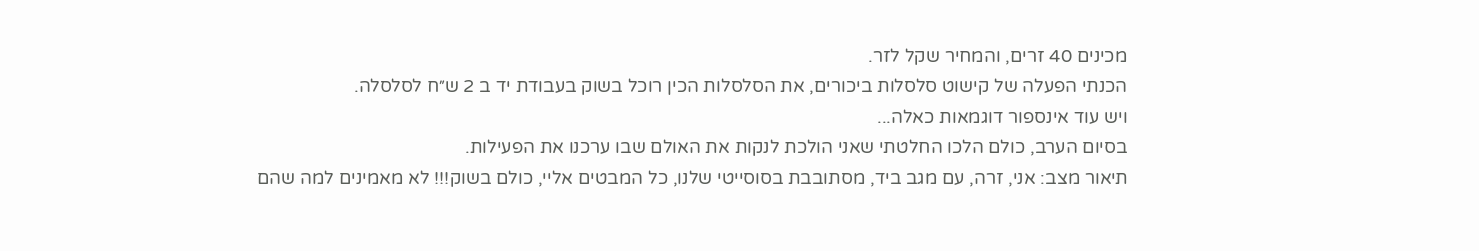מכינים 40 זרים, והמחיר שקל לזר.
הכנתי הפעלה של קישוט סלסלות ביכורים, את הסלסלות הכין רוכל בשוק בעבודת יד ב 2 ש״ח לסלסלה.
ויש עוד אינספור דוגמאות כאלה...
בסיום הערב, כולם הלכו החלטתי שאני הולכת לנקות את האולם שבו ערכנו את הפעילות.
תיאור מצב: אני, זרה, עם מגב ביד, מסתובבת בסוסייטי שלנו, כל המבטים אליי, כולם בשוק!!! לא מאמינים למה שהם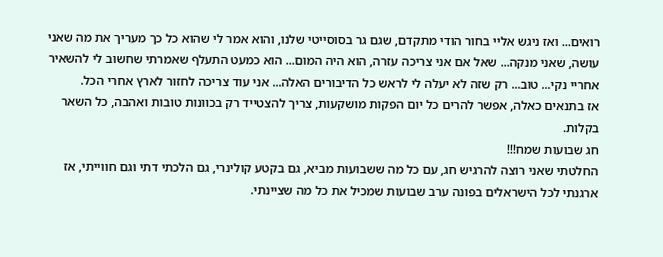רואים... ואז ניגש אליי בחור הודי מתקדם, שגם גר בסוסייטי שלנו, והוא אמר לי שהוא כל כך מעריך את מה שאני עושה, שאני מנקה... שאל אם אני צריכה עזרה, הוא היה המום... הוא כמעט התעלף שאמרתי שחשוב לי להשאיר אחריי נקי... טוב... רק שזה לא יעלה לי לראש כל הדיבורים האלה... אני עוד צריכה לחזור לארץ אחרי הכל.
אז בתנאים כאלה, אפשר להרים כל יום הפקות מושקעות, צריך להצטייד רק בכוונות טובות ואהבה, כל השאר בקלות.
חג שבועות שמח!!!
החלטתי שאני רוצה להרגיש חג, עם כל מה ששבועות מביא, גם בקטע קולינרי, גם הלכתי דתי וגם חווייתי, אז ארגנתי לכל הישראלים בפונה ערב שבועות שמכיל את כל מה שציינתי.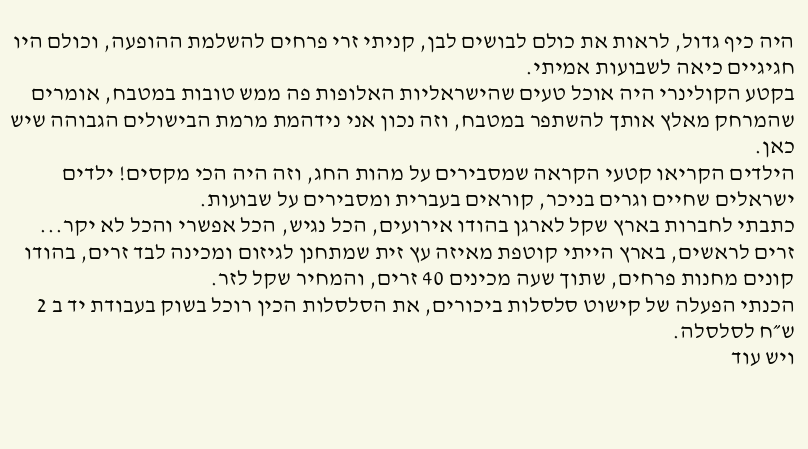היה כיף גדול, לראות את כולם לבושים לבן, קניתי זרי פרחים להשלמת ההופעה, וכולם היו חגיגיים כיאה לשבועות אמיתי.
בקטע הקולינרי היה אוכל טעים שהישראליות האלופות פה ממש טובות במטבח, אומרים שהמרחק מאלץ אותך להשתפר במטבח, וזה נכון אני נידהמת מרמת הבישולים הגבוהה שיש כאן.
הילדים הקריאו קטעי הקראה שמסבירים על מהות החג, וזה היה הכי מקסים! ילדים ישראלים שחיים וגרים בניכר, קוראים בעברית ומסבירים על שבועות.
כתבתי לחברות בארץ שקל לארגן בהודו אירועים, הכל נגיש, הכל אפשרי והכל לא יקר...
זרים לראשים, בארץ הייתי קוטפת מאיזה עץ זית שמתחנן לגיזום ומכינה לבד זרים, בהודו קונים מחנות פרחים, שתוך שעה מכינים 40 זרים, והמחיר שקל לזר.
הכנתי הפעלה של קישוט סלסלות ביכורים, את הסלסלות הכין רוכל בשוק בעבודת יד ב 2 ש״ח לסלסלה.
ויש עוד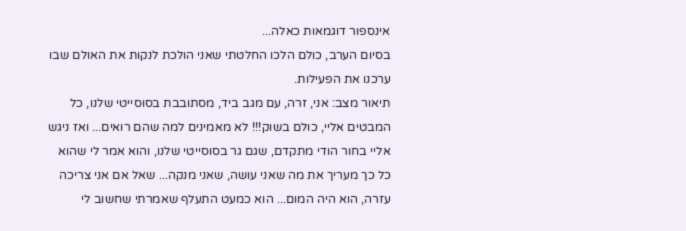אינספור דוגמאות כאלה...
בסיום הערב, כולם הלכו החלטתי שאני הולכת לנקות את האולם שבו ערכנו את הפעילות.
תיאור מצב: אני, זרה, עם מגב ביד, מסתובבת בסוסייטי שלנו, כל המבטים אליי, כולם בשוק!!! לא מאמינים למה שהם רואים... ואז ניגש אליי בחור הודי מתקדם, שגם גר בסוסייטי שלנו, והוא אמר לי שהוא כל כך מעריך את מה שאני עושה, שאני מנקה... שאל אם אני צריכה עזרה, הוא היה המום... הוא כמעט התעלף שאמרתי שחשוב לי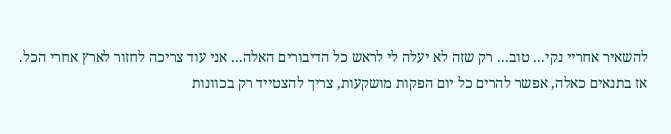להשאיר אחריי נקי... טוב... רק שזה לא יעלה לי לראש כל הדיבורים האלה... אני עוד צריכה לחזור לארץ אחרי הכל.
אז בתנאים כאלה, אפשר להרים כל יום הפקות מושקעות, צריך להצטייד רק בכוונות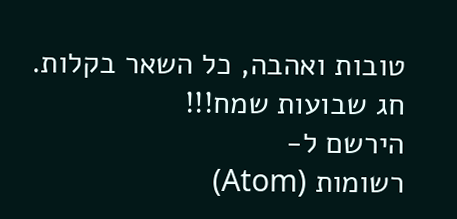טובות ואהבה, כל השאר בקלות.
חג שבועות שמח!!!
הירשם ל-
רשומות (Atom)